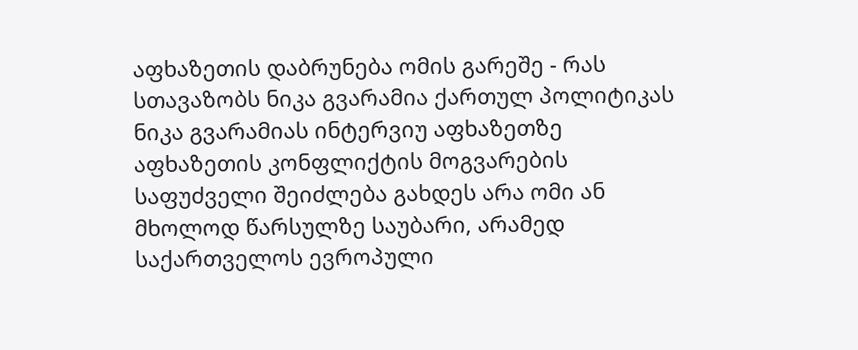აფხაზეთის დაბრუნება ომის გარეშე - რას სთავაზობს ნიკა გვარამია ქართულ პოლიტიკას
ნიკა გვარამიას ინტერვიუ აფხაზეთზე
აფხაზეთის კონფლიქტის მოგვარების საფუძველი შეიძლება გახდეს არა ომი ან მხოლოდ წარსულზე საუბარი, არამედ საქართველოს ევროპული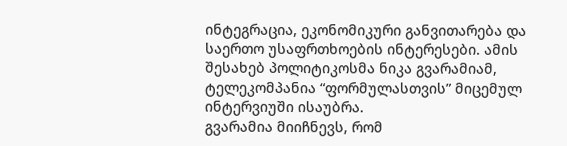ინტეგრაცია, ეკონომიკური განვითარება და საერთო უსაფრთხოების ინტერესები. ამის შესახებ პოლიტიკოსმა ნიკა გვარამიამ, ტელეკომპანია “ფორმულასთვის” მიცემულ ინტერვიუში ისაუბრა.
გვარამია მიიჩნევს, რომ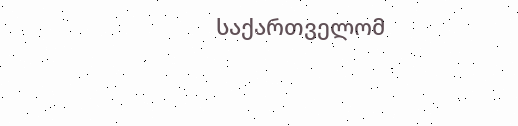საქართველომ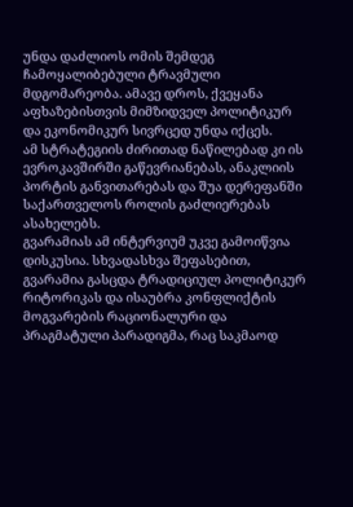უნდა დაძლიოს ომის შემდეგ ჩამოყალიბებული ტრავმული მდგომარეობა. ამავე დროს, ქვეყანა აფხაზებისთვის მიმზიდველ პოლიტიკურ და ეკონომიკურ სივრცედ უნდა იქცეს.
ამ სტრატეგიის ძირითად ნაწილებად კი ის ევროკავშირში გაწევრიანებას, ანაკლიის პორტის განვითარებას და შუა დერეფანში საქართველოს როლის გაძლიერებას ასახელებს.
გვარამიას ამ ინტერვიუმ უკვე გამოიწვია დისკუსია. სხვადასხვა შეფასებით, გვარამია გასცდა ტრადიციულ პოლიტიკურ რიტორიკას და ისაუბრა კონფლიქტის მოგვარების რაციონალური და პრაგმატული პარადიგმა, რაც საკმაოდ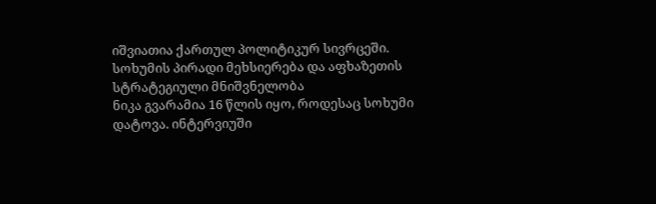იშვიათია ქართულ პოლიტიკურ სივრცეში.
სოხუმის პირადი მეხსიერება და აფხაზეთის სტრატეგიული მნიშვნელობა
ნიკა გვარამია 16 წლის იყო, როდესაც სოხუმი დატოვა. ინტერვიუში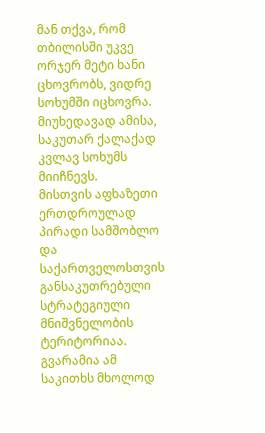მან თქვა, რომ თბილისში უკვე ორჯერ მეტი ხანი ცხოვრობს, ვიდრე სოხუმში იცხოვრა. მიუხედავად ამისა, საკუთარ ქალაქად კვლავ სოხუმს მიიჩნევს.
მისთვის აფხაზეთი ერთდროულად პირადი სამშობლო და საქართველოსთვის განსაკუთრებული სტრატეგიული მნიშვნელობის ტერიტორიაა. გვარამია ამ საკითხს მხოლოდ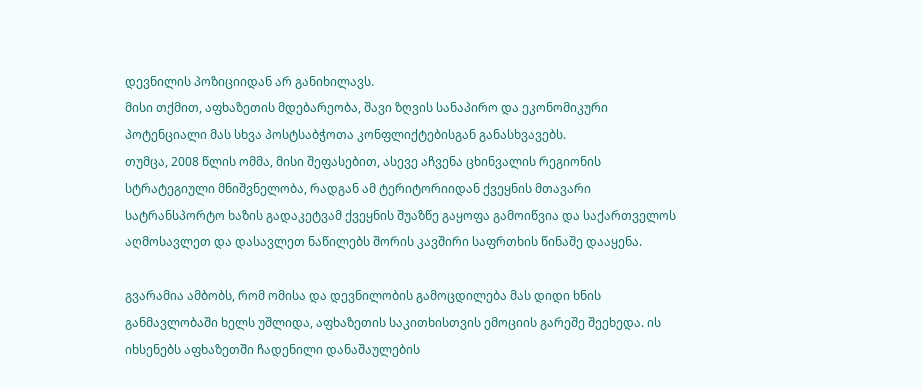დევნილის პოზიციიდან არ განიხილავს.
მისი თქმით, აფხაზეთის მდებარეობა, შავი ზღვის სანაპირო და ეკონომიკური პოტენციალი მას სხვა პოსტსაბჭოთა კონფლიქტებისგან განასხვავებს.
თუმცა, 2008 წლის ომმა, მისი შეფასებით, ასევე აჩვენა ცხინვალის რეგიონის სტრატეგიული მნიშვნელობა, რადგან ამ ტერიტორიიდან ქვეყნის მთავარი სატრანსპორტო ხაზის გადაკეტვამ ქვეყნის შუაზწე გაყოფა გამოიწვია და საქართველოს აღმოსავლეთ და დასავლეთ ნაწილებს შორის კავშირი საფრთხის წინაშე დააყენა.

გვარამია ამბობს, რომ ომისა და დევნილობის გამოცდილება მას დიდი ხნის განმავლობაში ხელს უშლიდა, აფხაზეთის საკითხისთვის ემოციის გარეშე შეეხედა. ის იხსენებს აფხაზეთში ჩადენილი დანაშაულების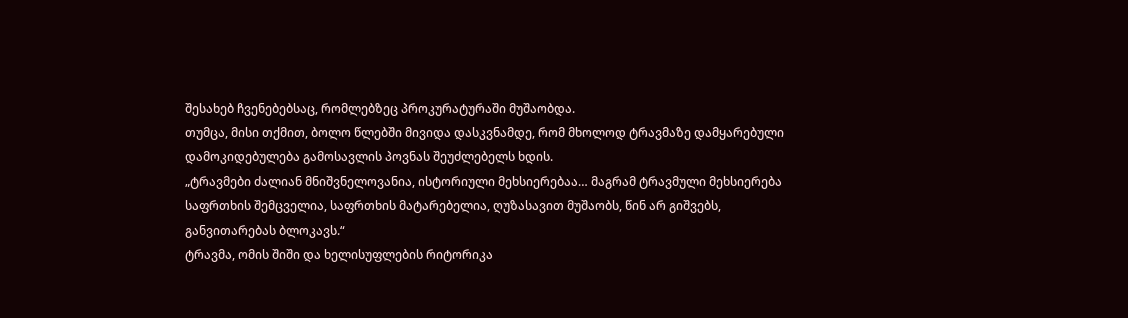შესახებ ჩვენებებსაც, რომლებზეც პროკურატურაში მუშაობდა.
თუმცა, მისი თქმით, ბოლო წლებში მივიდა დასკვნამდე, რომ მხოლოდ ტრავმაზე დამყარებული დამოკიდებულება გამოსავლის პოვნას შეუძლებელს ხდის.
„ტრავმები ძალიან მნიშვნელოვანია, ისტორიული მეხსიერებაა… მაგრამ ტრავმული მეხსიერება საფრთხის შემცველია, საფრთხის მატარებელია, ღუზასავით მუშაობს, წინ არ გიშვებს, განვითარებას ბლოკავს.“
ტრავმა, ომის შიში და ხელისუფლების რიტორიკა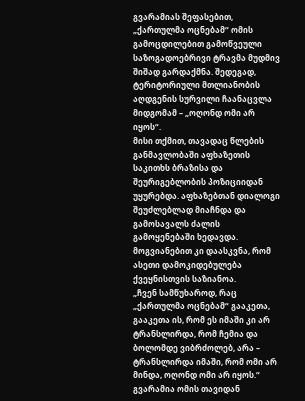გვარამიას შეფასებით, „ქართულმა ოცნებამ“ ომის გამოცდილებით გამოწვეული საზოგადოებრივი ტრავმა მუდმივ შიშად გარდაქმნა. შედეგად, ტერიტორიული მთლიანობის აღდგენის სურვილი ჩაანაცვლა მიდგომამ – „ოღონდ ომი არ იყოს“.
მისი თქმით, თავადაც წლების განმავლობაში აფხაზეთის საკითხს ბრაზისა და შეურიგებლობის პოზიციიდან უყურებდა. აფხაზებთან დიალოგი შეუძლებლად მიაჩნდა და გამოსავალს ძალის გამოყენებაში ხედავდა. მოგვიანებით კი დაასკვნა, რომ ასეთი დამოკიდებულება ქვეყნისთვის საზიანოა.
„ჩვენ სამწუხაროდ, რაც „ქართულმა ოცნებამ“ გააკეთა, გააკეთა ის, რომ ეს იმაში კი არ ტრანსლირდა, რომ ჩემია და ბოლომდე ვიბრძოლებ, არა – ტრანსლირდა იმაში, რომ ომი არ მინდა, ოღონდ ომი არ იყოს.“
გვარამია ომის თავიდან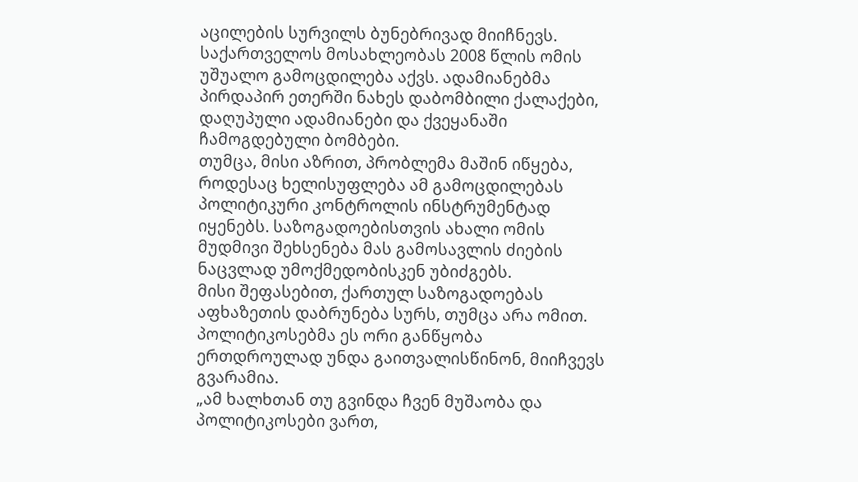აცილების სურვილს ბუნებრივად მიიჩნევს. საქართველოს მოსახლეობას 2008 წლის ომის უშუალო გამოცდილება აქვს. ადამიანებმა პირდაპირ ეთერში ნახეს დაბომბილი ქალაქები, დაღუპული ადამიანები და ქვეყანაში ჩამოგდებული ბომბები.
თუმცა, მისი აზრით, პრობლემა მაშინ იწყება, როდესაც ხელისუფლება ამ გამოცდილებას პოლიტიკური კონტროლის ინსტრუმენტად იყენებს. საზოგადოებისთვის ახალი ომის მუდმივი შეხსენება მას გამოსავლის ძიების ნაცვლად უმოქმედობისკენ უბიძგებს.
მისი შეფასებით, ქართულ საზოგადოებას აფხაზეთის დაბრუნება სურს, თუმცა არა ომით. პოლიტიკოსებმა ეს ორი განწყობა ერთდროულად უნდა გაითვალისწინონ, მიიჩვევს გვარამია.
„ამ ხალხთან თუ გვინდა ჩვენ მუშაობა და პოლიტიკოსები ვართ,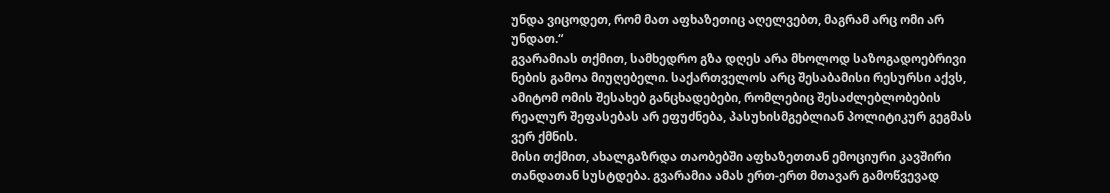უნდა ვიცოდეთ, რომ მათ აფხაზეთიც აღელვებთ, მაგრამ არც ომი არ უნდათ.“
გვარამიას თქმით, სამხედრო გზა დღეს არა მხოლოდ საზოგადოებრივი ნების გამოა მიუღებელი. საქართველოს არც შესაბამისი რესურსი აქვს, ამიტომ ომის შესახებ განცხადებები, რომლებიც შესაძლებლობების რეალურ შეფასებას არ ეფუძნება, პასუხისმგებლიან პოლიტიკურ გეგმას ვერ ქმნის.
მისი თქმით, ახალგაზრდა თაობებში აფხაზეთთან ემოციური კავშირი თანდათან სუსტდება. გვარამია ამას ერთ-ერთ მთავარ გამოწვევად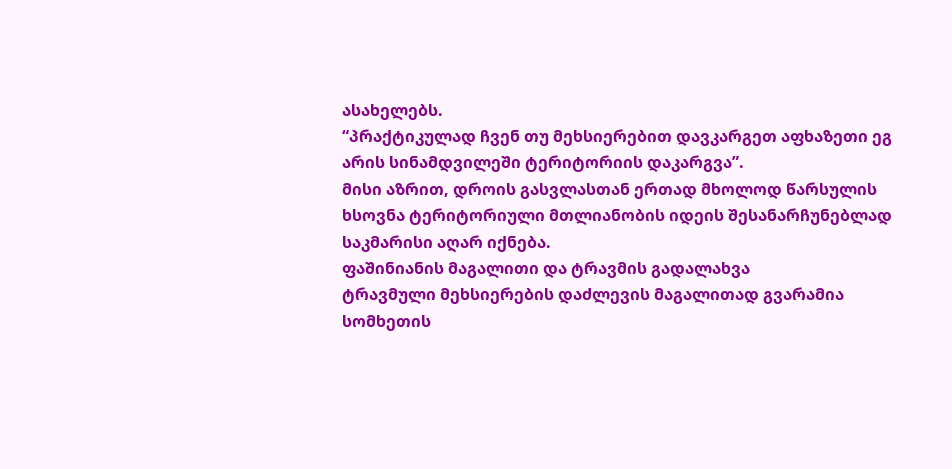ასახელებს.
“პრაქტიკულად ჩვენ თუ მეხსიერებით დავკარგეთ აფხაზეთი ეგ არის სინამდვილეში ტერიტორიის დაკარგვა”.
მისი აზრით, დროის გასვლასთან ერთად მხოლოდ წარსულის ხსოვნა ტერიტორიული მთლიანობის იდეის შესანარჩუნებლად საკმარისი აღარ იქნება.
ფაშინიანის მაგალითი და ტრავმის გადალახვა
ტრავმული მეხსიერების დაძლევის მაგალითად გვარამია სომხეთის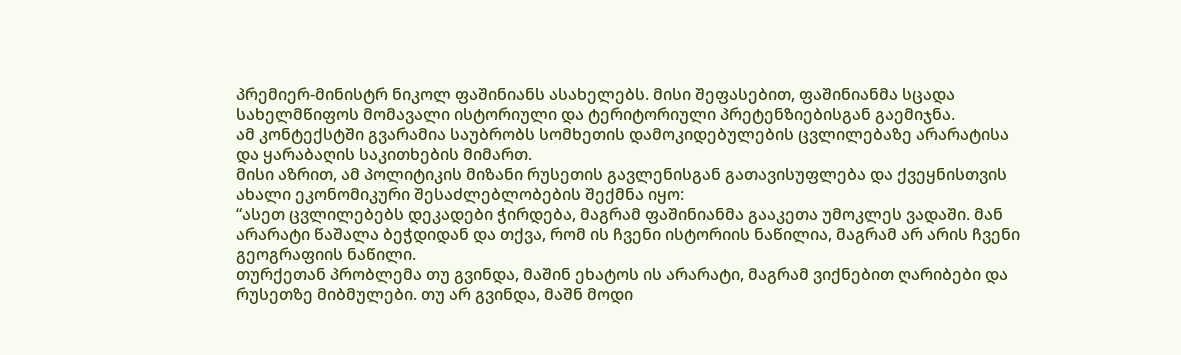პრემიერ-მინისტრ ნიკოლ ფაშინიანს ასახელებს. მისი შეფასებით, ფაშინიანმა სცადა სახელმწიფოს მომავალი ისტორიული და ტერიტორიული პრეტენზიებისგან გაემიჯნა.
ამ კონტექსტში გვარამია საუბრობს სომხეთის დამოკიდებულების ცვლილებაზე არარატისა და ყარაბაღის საკითხების მიმართ.
მისი აზრით, ამ პოლიტიკის მიზანი რუსეთის გავლენისგან გათავისუფლება და ქვეყნისთვის ახალი ეკონომიკური შესაძლებლობების შექმნა იყო:
“ასეთ ცვლილებებს დეკადები ჭირდება, მაგრამ ფაშინიანმა გააკეთა უმოკლეს ვადაში. მან არარატი წაშალა ბეჭდიდან და თქვა, რომ ის ჩვენი ისტორიის ნაწილია, მაგრამ არ არის ჩვენი გეოგრაფიის ნაწილი.
თურქეთან პრობლემა თუ გვინდა, მაშინ ეხატოს ის არარატი, მაგრამ ვიქნებით ღარიბები და რუსეთზე მიბმულები. თუ არ გვინდა, მაშნ მოდი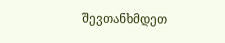შევთანხმდეთ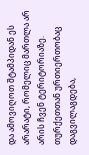და ამოვიღოთ შტამპიდან ეს არარატი, რომელიც მართლა არ არის ჩვენ ტერიტორიაზე.
თურქეთთან ურთიერთობაც დაგვილაგდება,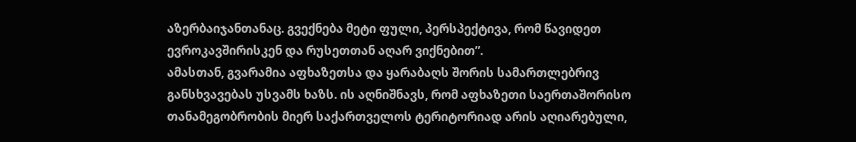აზერბაიჯანთანაც. გვექნება მეტი ფული, პერსპექტივა, რომ წავიდეთ ევროკავშირისკენ და რუსეთთან აღარ ვიქნებით”.
ამასთან, გვარამია აფხაზეთსა და ყარაბაღს შორის სამართლებრივ განსხვავებას უსვამს ხაზს. ის აღნიშნავს, რომ აფხაზეთი საერთაშორისო თანამეგობრობის მიერ საქართველოს ტერიტორიად არის აღიარებული,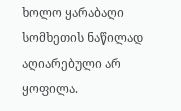ხოლო ყარაბაღი სომხეთის ნაწილად აღიარებული არ ყოფილა.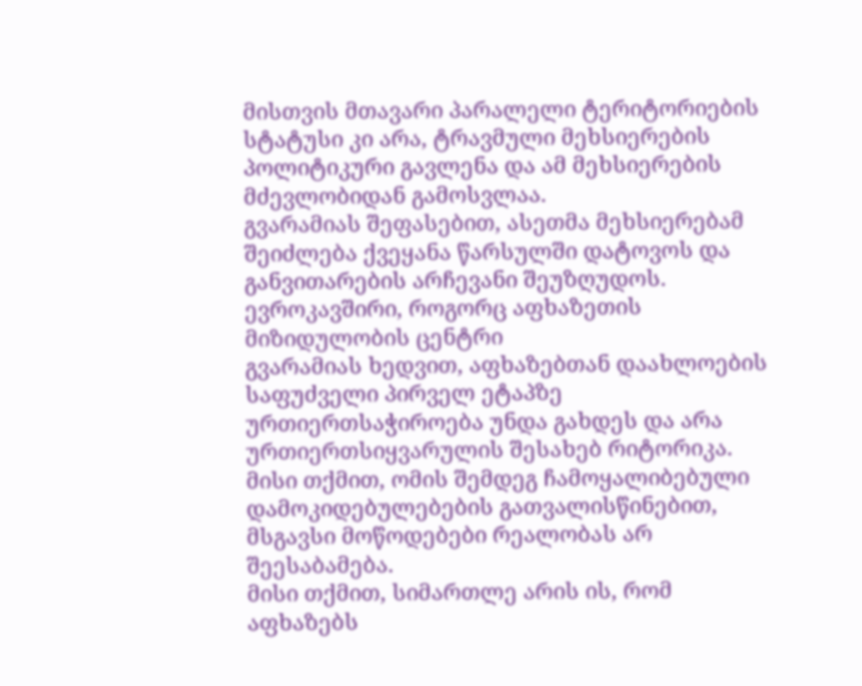მისთვის მთავარი პარალელი ტერიტორიების სტატუსი კი არა, ტრავმული მეხსიერების პოლიტიკური გავლენა და ამ მეხსიერების მძევლობიდან გამოსვლაა.
გვარამიას შეფასებით, ასეთმა მეხსიერებამ შეიძლება ქვეყანა წარსულში დატოვოს და განვითარების არჩევანი შეუზღუდოს.
ევროკავშირი, როგორც აფხაზეთის მიზიდულობის ცენტრი
გვარამიას ხედვით, აფხაზებთან დაახლოების საფუძველი პირველ ეტაპზე ურთიერთსაჭიროება უნდა გახდეს და არა ურთიერთსიყვარულის შესახებ რიტორიკა. მისი თქმით, ომის შემდეგ ჩამოყალიბებული დამოკიდებულებების გათვალისწინებით, მსგავსი მოწოდებები რეალობას არ შეესაბამება.
მისი თქმით, სიმართლე არის ის, რომ აფხაზებს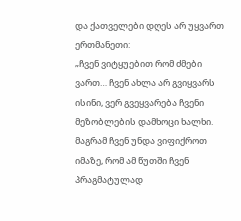და ქათველები დღეს არ უყვართ ერთმანეთი:
„ჩვენ ვიტყუებით რომ ძმები ვართ… ჩვენ ახლა არ გვიყვარს ისინი, ვერ გვეყვარება ჩვენი მეზობლების დამხოცი ხალხი. მაგრამ ჩვენ უნდა ვიფიქროთ იმაზე, რომ ამ წუთში ჩვენ პრაგმატულად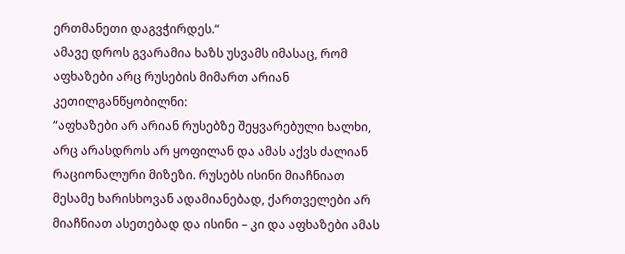ერთმანეთი დაგვჭირდეს.“
ამავე დროს გვარამია ხაზს უსვამს იმასაც, რომ აფხაზები არც რუსების მიმართ არიან კეთილგანწყობილნი:
“აფხაზები არ არიან რუსებზე შეყვარებული ხალხი, არც არასდროს არ ყოფილან და ამას აქვს ძალიან რაციონალური მიზეზი. რუსებს ისინი მიაჩნიათ მესამე ხარისხოვან ადამიანებად, ქართველები არ მიაჩნიათ ასეთებად და ისინი – კი და აფხაზები ამას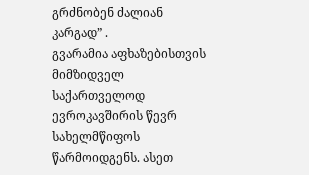გრძნობენ ძალიან კარგად” .
გვარამია აფხაზებისთვის მიმზიდველ საქართველოდ ევროკავშირის წევრ სახელმწიფოს წარმოიდგენს. ასეთ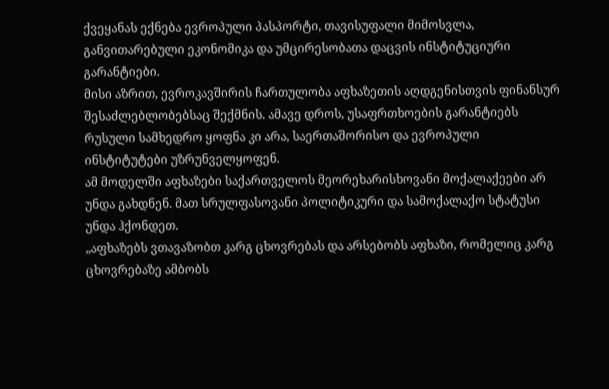ქვეყანას ექნება ევროპული პასპორტი, თავისუფალი მიმოსვლა, განვითარებული ეკონომიკა და უმცირესობათა დაცვის ინსტიტუციური გარანტიები.
მისი აზრით, ევროკავშირის ჩართულობა აფხაზეთის აღდგენისთვის ფინანსურ შესაძლებლობებსაც შექმნის. ამავე დროს, უსაფრთხოების გარანტიებს რუსული სამხედრო ყოფნა კი არა, საერთაშორისო და ევროპული ინსტიტუტები უზრუნველყოფენ.
ამ მოდელში აფხაზები საქართველოს მეორეხარისხოვანი მოქალაქეები არ უნდა გახდნენ. მათ სრულფასოვანი პოლიტიკური და სამოქალაქო სტატუსი უნდა ჰქონდეთ.
„აფხაზებს ვთავაზობთ კარგ ცხოვრებას და არსებობს აფხაზი, რომელიც კარგ ცხოვრებაზე ამბობს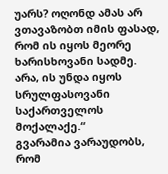უარს? ოღონდ ამას არ ვთავაზობთ იმის ფასად, რომ ის იყოს მეორე ხარისხოვანი სადმე. არა, ის უნდა იყოს სრულფასოვანი საქართველოს მოქალაქე.“
გვარამია ვარაუდობს, რომ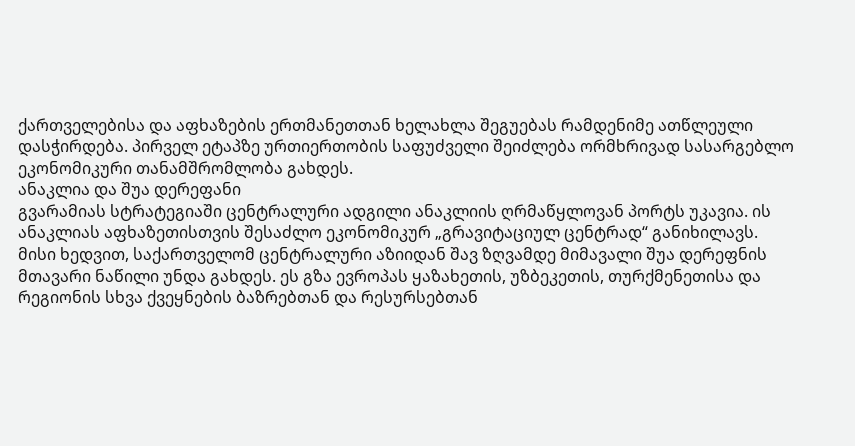ქართველებისა და აფხაზების ერთმანეთთან ხელახლა შეგუებას რამდენიმე ათწლეული დასჭირდება. პირველ ეტაპზე ურთიერთობის საფუძველი შეიძლება ორმხრივად სასარგებლო ეკონომიკური თანამშრომლობა გახდეს.
ანაკლია და შუა დერეფანი
გვარამიას სტრატეგიაში ცენტრალური ადგილი ანაკლიის ღრმაწყლოვან პორტს უკავია. ის ანაკლიას აფხაზეთისთვის შესაძლო ეკონომიკურ „გრავიტაციულ ცენტრად“ განიხილავს.
მისი ხედვით, საქართველომ ცენტრალური აზიიდან შავ ზღვამდე მიმავალი შუა დერეფნის მთავარი ნაწილი უნდა გახდეს. ეს გზა ევროპას ყაზახეთის, უზბეკეთის, თურქმენეთისა და რეგიონის სხვა ქვეყნების ბაზრებთან და რესურსებთან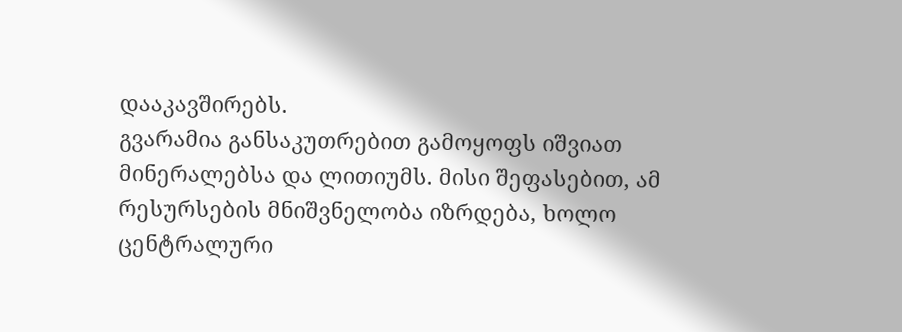დააკავშირებს.
გვარამია განსაკუთრებით გამოყოფს იშვიათ მინერალებსა და ლითიუმს. მისი შეფასებით, ამ რესურსების მნიშვნელობა იზრდება, ხოლო ცენტრალური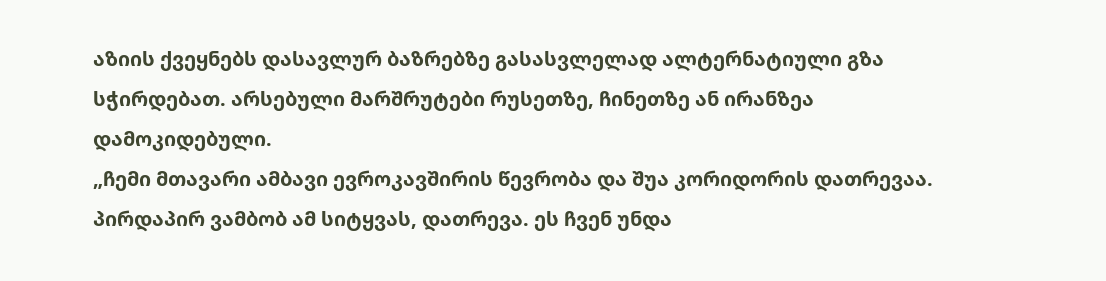აზიის ქვეყნებს დასავლურ ბაზრებზე გასასვლელად ალტერნატიული გზა სჭირდებათ. არსებული მარშრუტები რუსეთზე, ჩინეთზე ან ირანზეა დამოკიდებული.
„ჩემი მთავარი ამბავი ევროკავშირის წევრობა და შუა კორიდორის დათრევაა. პირდაპირ ვამბობ ამ სიტყვას, დათრევა. ეს ჩვენ უნდა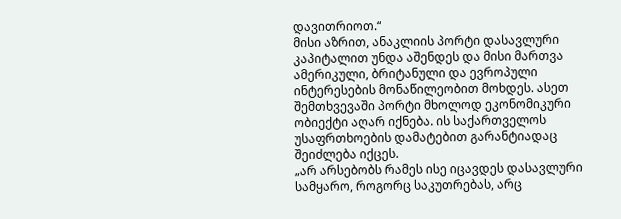დავითრიოთ.“
მისი აზრით, ანაკლიის პორტი დასავლური კაპიტალით უნდა აშენდეს და მისი მართვა ამერიკული, ბრიტანული და ევროპული ინტერესების მონაწილეობით მოხდეს. ასეთ შემთხვევაში პორტი მხოლოდ ეკონომიკური ობიექტი აღარ იქნება. ის საქართველოს უსაფრთხოების დამატებით გარანტიადაც შეიძლება იქცეს.
„არ არსებობს რამეს ისე იცავდეს დასავლური სამყარო, როგორც საკუთრებას, არც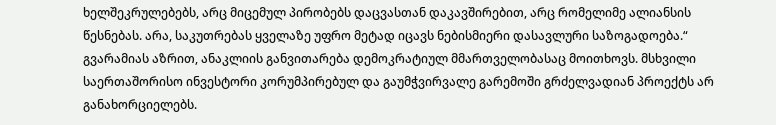ხელშეკრულებებს, არც მიცემულ პირობებს დაცვასთან დაკავშირებით, არც რომელიმე ალიანსის წესნებას. არა, საკუთრებას ყველაზე უფრო მეტად იცავს ნებისმიერი დასავლური საზოგადოება.“
გვარამიას აზრით, ანაკლიის განვითარება დემოკრატიულ მმართველობასაც მოითხოვს. მსხვილი საერთაშორისო ინვესტორი კორუმპირებულ და გაუმჭვირვალე გარემოში გრძელვადიან პროექტს არ განახორციელებს.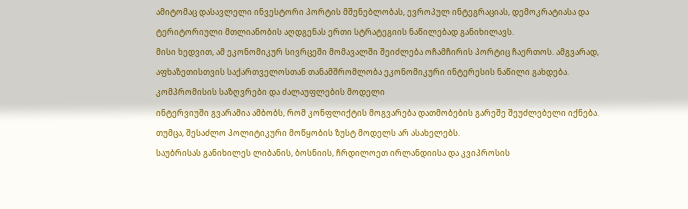ამიტომაც დასავლელი ინვესტორი პორტის მშენებლობას, ევროპულ ინტეგრაციას, დემოკრატიასა და ტერიტორიული მთლიანობის აღდგენას ერთი სტრატეგიის ნაწილებად განიხილავს.
მისი ხედვით, ამ ეკონომიკურ სივრცეში მომავალში შეიძლება ოჩამჩირის პორტიც ჩაერთოს. ამგვარად, აფხაზეთისთვის საქართველოსთან თანამშრომლობა ეკონომიკური ინტერესის ნაწილი გახდება.
კომპრომისის საზღვრები და ძალაუფლების მოდელი
ინტერვიუში გვარამია ამბობს, რომ კონფლიქტის მოგვარება დათმობების გარეშე შეუძლებელი იქნება. თუმცა, შესაძლო პოლიტიკური მოწყობის ზუსტ მოდელს არ ასახელებს.
საუბრისას განიხილეს ლიბანის, ბოსნიის, ჩრდილოეთ ირლანდიისა და კვიპროსის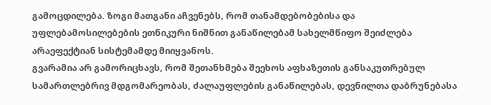გამოცდილება. ზოგი მათგანი აჩვენებს, რომ თანამდებობებისა და უფლებამოსილებების ეთნიკური ნიშნით განაწილებამ სახელმწიფო შეიძლება არაეფექტიან სისტემამდე მიიყვანოს.
გვარამია არ გამორიცხავს, რომ შეთანხმება შეეხოს აფხაზეთის განსაკუთრებულ სამართლებრივ მდგომარეობას, ძალაუფლების განაწილებას, დევნილთა დაბრუნებასა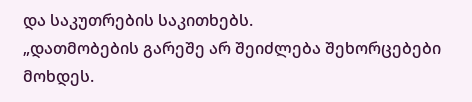და საკუთრების საკითხებს.
„დათმობების გარეშე არ შეიძლება შეხორცებები მოხდეს.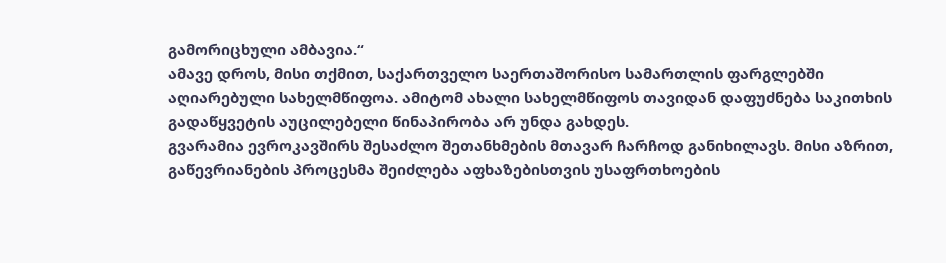გამორიცხული ამბავია.“
ამავე დროს, მისი თქმით, საქართველო საერთაშორისო სამართლის ფარგლებში აღიარებული სახელმწიფოა. ამიტომ ახალი სახელმწიფოს თავიდან დაფუძნება საკითხის გადაწყვეტის აუცილებელი წინაპირობა არ უნდა გახდეს.
გვარამია ევროკავშირს შესაძლო შეთანხმების მთავარ ჩარჩოდ განიხილავს. მისი აზრით, გაწევრიანების პროცესმა შეიძლება აფხაზებისთვის უსაფრთხოების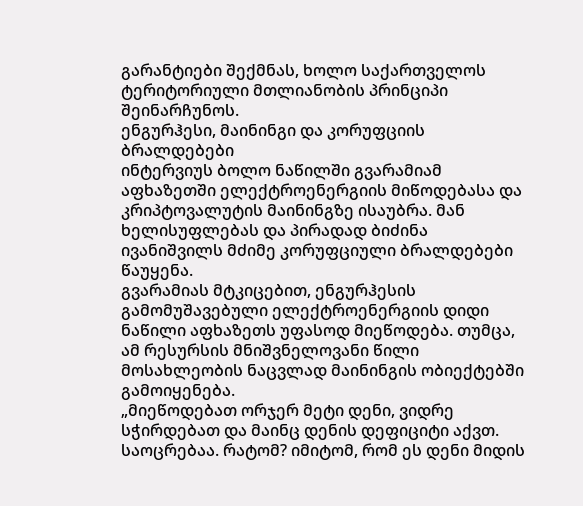გარანტიები შექმნას, ხოლო საქართველოს ტერიტორიული მთლიანობის პრინციპი შეინარჩუნოს.
ენგურჰესი, მაინინგი და კორუფციის ბრალდებები
ინტერვიუს ბოლო ნაწილში გვარამიამ აფხაზეთში ელექტროენერგიის მიწოდებასა და კრიპტოვალუტის მაინინგზე ისაუბრა. მან ხელისუფლებას და პირადად ბიძინა ივანიშვილს მძიმე კორუფციული ბრალდებები წაუყენა.
გვარამიას მტკიცებით, ენგურჰესის გამომუშავებული ელექტროენერგიის დიდი ნაწილი აფხაზეთს უფასოდ მიეწოდება. თუმცა, ამ რესურსის მნიშვნელოვანი წილი მოსახლეობის ნაცვლად მაინინგის ობიექტებში გამოიყენება.
„მიეწოდებათ ორჯერ მეტი დენი, ვიდრე სჭირდებათ და მაინც დენის დეფიციტი აქვთ. საოცრებაა. რატომ? იმიტომ, რომ ეს დენი მიდის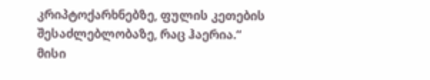კრიპტოქარხნებზე, ფულის კეთების შესაძლებლობაზე, რაც ჰაერია.“
მისი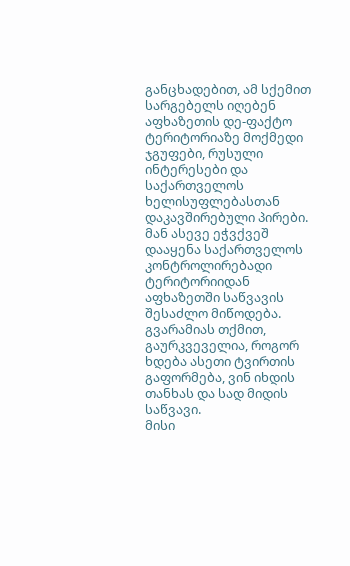განცხადებით, ამ სქემით სარგებელს იღებენ აფხაზეთის დე-ფაქტო ტერიტორიაზე მოქმედი ჯგუფები, რუსული ინტერესები და საქართველოს ხელისუფლებასთან დაკავშირებული პირები.
მან ასევე ეჭვქვეშ დააყენა საქართველოს კონტროლირებადი ტერიტორიიდან აფხაზეთში საწვავის შესაძლო მიწოდება. გვარამიას თქმით, გაურკვეველია, როგორ ხდება ასეთი ტვირთის გაფორმება, ვინ იხდის თანხას და სად მიდის საწვავი.
მისი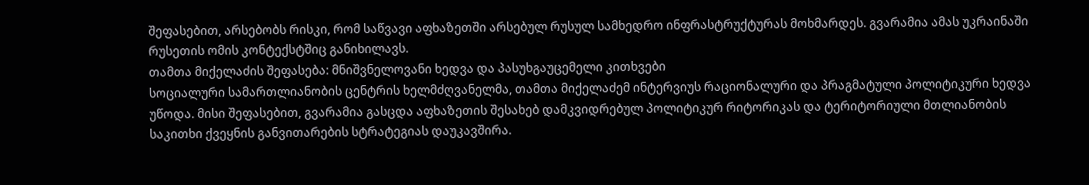შეფასებით, არსებობს რისკი, რომ საწვავი აფხაზეთში არსებულ რუსულ სამხედრო ინფრასტრუქტურას მოხმარდეს. გვარამია ამას უკრაინაში რუსეთის ომის კონტექსტშიც განიხილავს.
თამთა მიქელაძის შეფასება: მნიშვნელოვანი ხედვა და პასუხგაუცემელი კითხვები
სოციალური სამართლიანობის ცენტრის ხელმძღვანელმა, თამთა მიქელაძემ ინტერვიუს რაციონალური და პრაგმატული პოლიტიკური ხედვა უწოდა. მისი შეფასებით, გვარამია გასცდა აფხაზეთის შესახებ დამკვიდრებულ პოლიტიკურ რიტორიკას და ტერიტორიული მთლიანობის საკითხი ქვეყნის განვითარების სტრატეგიას დაუკავშირა.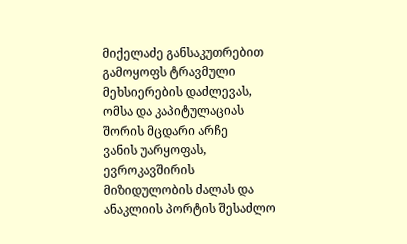მიქელაძე განსაკუთრებით გამოყოფს ტრავმული მეხსიერების დაძლევას, ომსა და კაპიტულაციას შორის მცდარი არჩე
ვანის უარყოფას, ევროკავშირის მიზიდულობის ძალას და ანაკლიის პორტის შესაძლო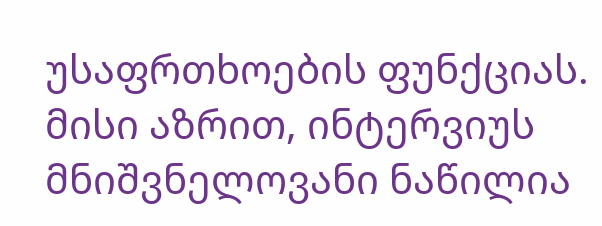უსაფრთხოების ფუნქციას.
მისი აზრით, ინტერვიუს მნიშვნელოვანი ნაწილია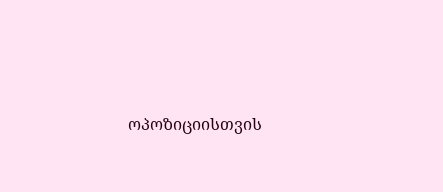ოპოზიციისთვის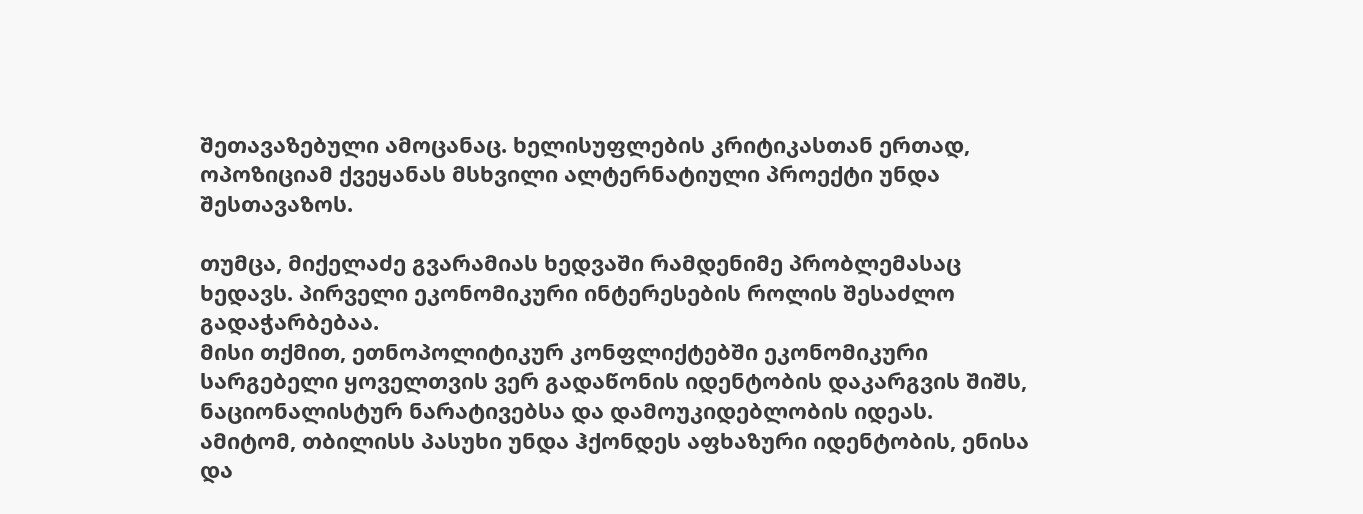შეთავაზებული ამოცანაც. ხელისუფლების კრიტიკასთან ერთად, ოპოზიციამ ქვეყანას მსხვილი ალტერნატიული პროექტი უნდა შესთავაზოს.

თუმცა, მიქელაძე გვარამიას ხედვაში რამდენიმე პრობლემასაც ხედავს. პირველი ეკონომიკური ინტერესების როლის შესაძლო გადაჭარბებაა.
მისი თქმით, ეთნოპოლიტიკურ კონფლიქტებში ეკონომიკური სარგებელი ყოველთვის ვერ გადაწონის იდენტობის დაკარგვის შიშს, ნაციონალისტურ ნარატივებსა და დამოუკიდებლობის იდეას.
ამიტომ, თბილისს პასუხი უნდა ჰქონდეს აფხაზური იდენტობის, ენისა და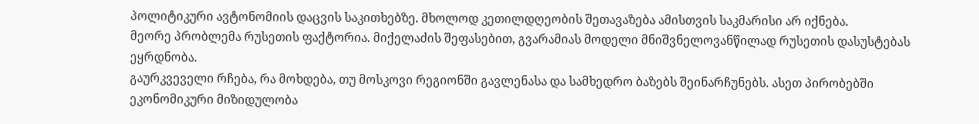პოლიტიკური ავტონომიის დაცვის საკითხებზე. მხოლოდ კეთილდღეობის შეთავაზება ამისთვის საკმარისი არ იქნება.
მეორე პრობლემა რუსეთის ფაქტორია. მიქელაძის შეფასებით, გვარამიას მოდელი მნიშვნელოვანწილად რუსეთის დასუსტებას ეყრდნობა.
გაურკვეველი რჩება, რა მოხდება, თუ მოსკოვი რეგიონში გავლენასა და სამხედრო ბაზებს შეინარჩუნებს. ასეთ პირობებში ეკონომიკური მიზიდულობა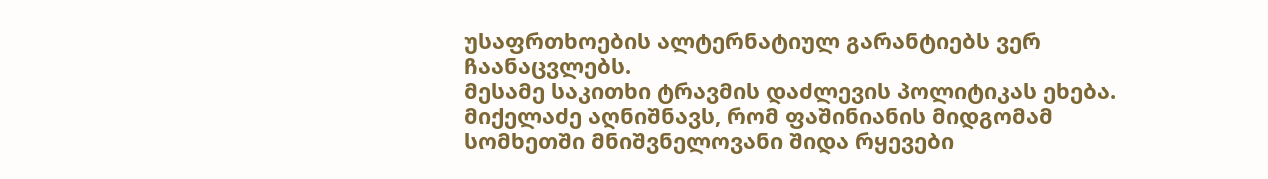უსაფრთხოების ალტერნატიულ გარანტიებს ვერ ჩაანაცვლებს.
მესამე საკითხი ტრავმის დაძლევის პოლიტიკას ეხება. მიქელაძე აღნიშნავს, რომ ფაშინიანის მიდგომამ სომხეთში მნიშვნელოვანი შიდა რყევები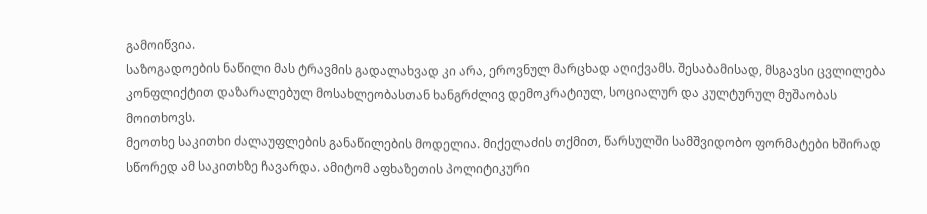გამოიწვია.
საზოგადოების ნაწილი მას ტრავმის გადალახვად კი არა, ეროვნულ მარცხად აღიქვამს. შესაბამისად, მსგავსი ცვლილება კონფლიქტით დაზარალებულ მოსახლეობასთან ხანგრძლივ დემოკრატიულ, სოციალურ და კულტურულ მუშაობას მოითხოვს.
მეოთხე საკითხი ძალაუფლების განაწილების მოდელია. მიქელაძის თქმით, წარსულში სამშვიდობო ფორმატები ხშირად სწორედ ამ საკითხზე ჩავარდა. ამიტომ აფხაზეთის პოლიტიკური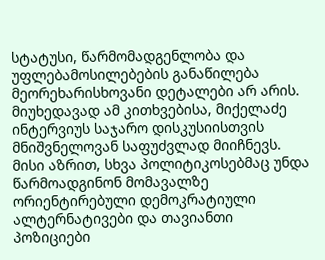სტატუსი, წარმომადგენლობა და უფლებამოსილებების განაწილება მეორეხარისხოვანი დეტალები არ არის.
მიუხედავად ამ კითხვებისა, მიქელაძე ინტერვიუს საჯარო დისკუსიისთვის მნიშვნელოვან საფუძვლად მიიჩნევს. მისი აზრით, სხვა პოლიტიკოსებმაც უნდა წარმოადგინონ მომავალზე ორიენტირებული დემოკრატიული ალტერნატივები და თავიანთი პოზიციები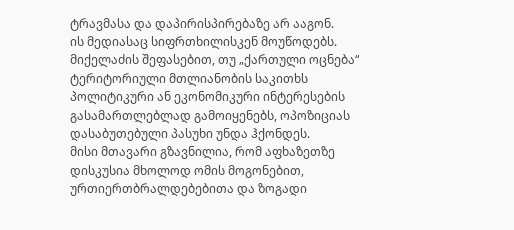ტრავმასა და დაპირისპირებაზე არ ააგონ.
ის მედიასაც სიფრთხილისკენ მოუწოდებს. მიქელაძის შეფასებით, თუ „ქართული ოცნება“ ტერიტორიული მთლიანობის საკითხს პოლიტიკური ან ეკონომიკური ინტერესების გასამართლებლად გამოიყენებს, ოპოზიციას დასაბუთებული პასუხი უნდა ჰქონდეს.
მისი მთავარი გზავნილია, რომ აფხაზეთზე დისკუსია მხოლოდ ომის მოგონებით, ურთიერთბრალდებებითა და ზოგადი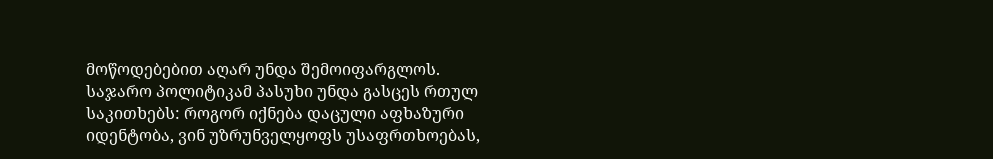მოწოდებებით აღარ უნდა შემოიფარგლოს.
საჯარო პოლიტიკამ პასუხი უნდა გასცეს რთულ საკითხებს: როგორ იქნება დაცული აფხაზური იდენტობა, ვინ უზრუნველყოფს უსაფრთხოებას,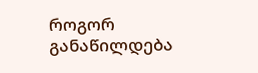როგორ განაწილდება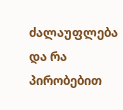ძალაუფლება და რა პირობებით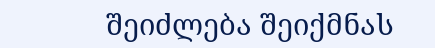შეიძლება შეიქმნას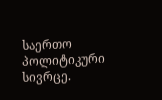საერთო პოლიტიკური სივრცე.